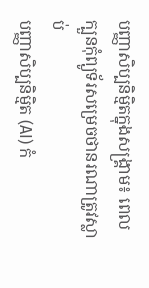បញ្ញាសិប្បនិម្មិតក្នុងសង្គ្រាម៖ ពេលក្បួនកុំព្យូទ័រសម្រេចថានរណាត្រូវស្លាប់
បញ្ញាសិប្បនិម្មិត (AI) កំ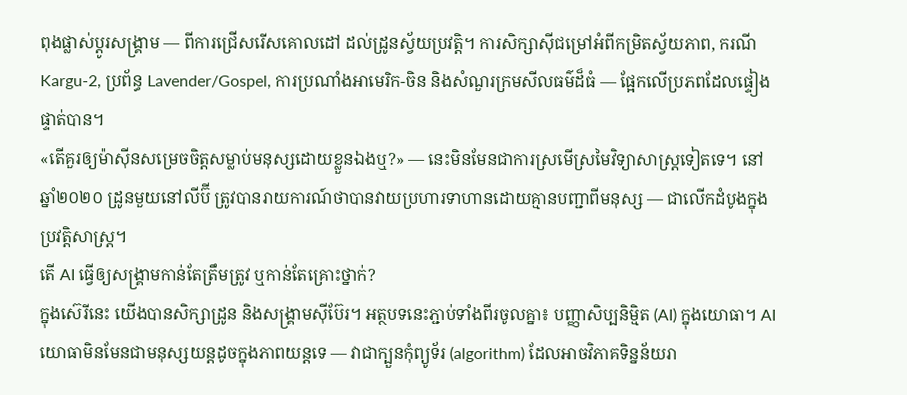ពុងផ្លាស់ប្ដូរសង្គ្រាម — ពីការជ្រើសរើសគោលដៅ ដល់ដ្រូនស្វ័យប្រវត្តិ។ ការសិក្សាស៊ីជម្រៅអំពីកម្រិតស្វ័យភាព, ករណី Kargu-2, ប្រព័ន្ធ Lavender/Gospel, ការប្រណាំងអាមេរិក-ចិន និងសំណួរក្រមសីលធម៌ដ៏ធំ — ផ្អែកលើប្រភពដែលផ្ទៀងផ្ទាត់បាន។
«តើគួរឲ្យម៉ាស៊ីនសម្រេចចិត្តសម្លាប់មនុស្សដោយខ្លួនឯងឬ?» — នេះមិនមែនជាការស្រមើស្រមៃវិទ្យាសាស្ត្រទៀតទេ។ នៅឆ្នាំ២០២០ ដ្រូនមួយនៅលីប៊ី ត្រូវបានរាយការណ៍ថាបានវាយប្រហារទាហានដោយគ្មានបញ្ជាពីមនុស្ស — ជាលើកដំបូងក្នុងប្រវត្តិសាស្ត្រ។
តើ AI ធ្វើឲ្យសង្គ្រាមកាន់តែត្រឹមត្រូវ ឬកាន់តែគ្រោះថ្នាក់?
ក្នុងស៊េរីនេះ យើងបានសិក្សាដ្រូន និងសង្គ្រាមស៊ីប៊ែរ។ អត្ថបទនេះភ្ជាប់ទាំងពីរចូលគ្នា៖ បញ្ញាសិប្បនិម្មិត (AI) ក្នុងយោធា។ AI យោធាមិនមែនជាមនុស្សយន្តដូចក្នុងភាពយន្តទេ — វាជាក្បួនកុំព្យូទ័រ (algorithm) ដែលអាចវិភាគទិន្នន័យរា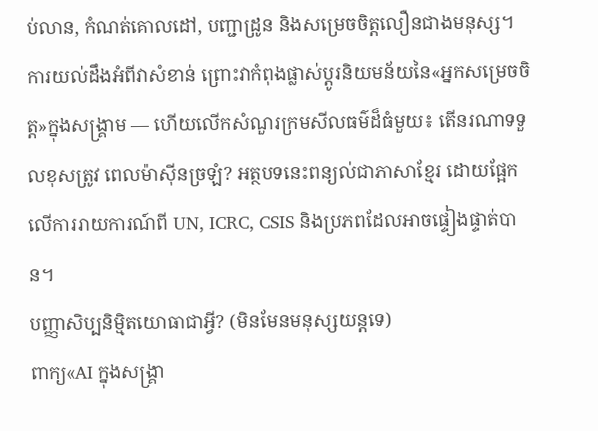ប់លាន, កំណត់គោលដៅ, បញ្ជាដ្រូន និងសម្រេចចិត្តលឿនជាងមនុស្ស។ ការយល់ដឹងអំពីវាសំខាន់ ព្រោះវាកំពុងផ្លាស់ប្ដូរនិយមន័យនៃ«អ្នកសម្រេចចិត្ត»ក្នុងសង្គ្រាម — ហើយលើកសំណួរក្រមសីលធម៌ដ៏ធំមួយ៖ តើនរណាទទួលខុសត្រូវ ពេលម៉ាស៊ីនច្រឡំ? អត្ថបទនេះពន្យល់ជាភាសាខ្មែរ ដោយផ្អែកលើការរាយការណ៍ពី UN, ICRC, CSIS និងប្រភពដែលអាចផ្ទៀងផ្ទាត់បាន។
បញ្ញាសិប្បនិម្មិតយោធាជាអ្វី? (មិនមែនមនុស្សយន្តទេ)
ពាក្យ«AI ក្នុងសង្គ្រា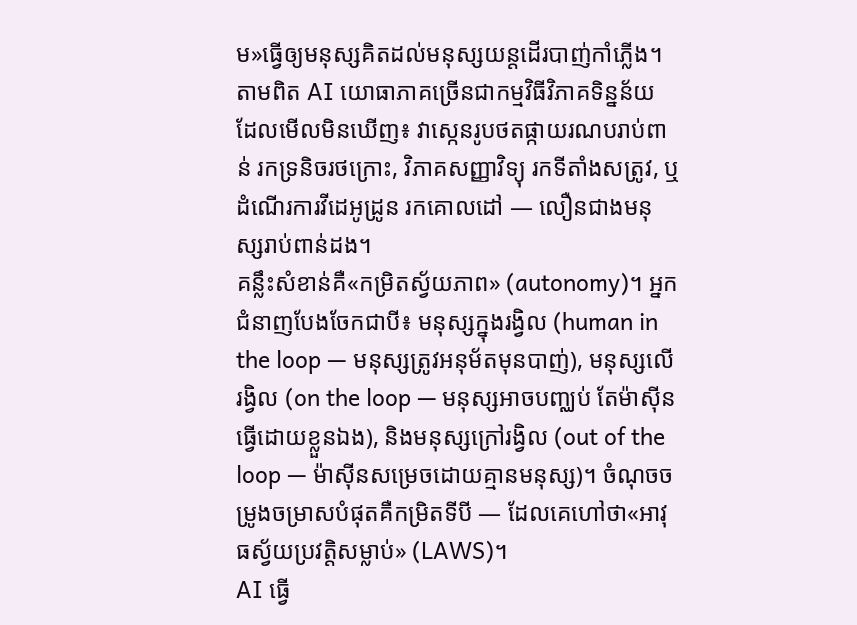ម»ធ្វើឲ្យមនុស្សគិតដល់មនុស្សយន្តដើរបាញ់កាំភ្លើង។ តាមពិត AI យោធាភាគច្រើនជាកម្មវិធីវិភាគទិន្នន័យ ដែលមើលមិនឃើញ៖ វាស្កេនរូបថតផ្កាយរណបរាប់ពាន់ រកទ្រនិចរថក្រោះ, វិភាគសញ្ញាវិទ្យុ រកទីតាំងសត្រូវ, ឬដំណើរការវីដេអូដ្រូន រកគោលដៅ — លឿនជាងមនុស្សរាប់ពាន់ដង។
គន្លឹះសំខាន់គឺ«កម្រិតស្វ័យភាព» (autonomy)។ អ្នកជំនាញបែងចែកជាបី៖ មនុស្សក្នុងរង្វិល (human in the loop — មនុស្សត្រូវអនុម័តមុនបាញ់), មនុស្សលើរង្វិល (on the loop — មនុស្សអាចបញ្ឈប់ តែម៉ាស៊ីនធ្វើដោយខ្លួនឯង), និងមនុស្សក្រៅរង្វិល (out of the loop — ម៉ាស៊ីនសម្រេចដោយគ្មានមនុស្ស)។ ចំណុចចម្រូងចម្រាសបំផុតគឺកម្រិតទីបី — ដែលគេហៅថា«អាវុធស្វ័យប្រវត្តិសម្លាប់» (LAWS)។
AI ធ្វើ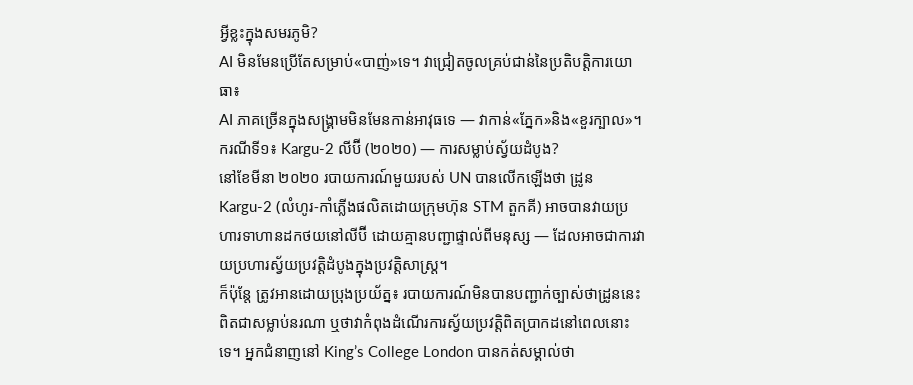អ្វីខ្លះក្នុងសមរភូមិ?
AI មិនមែនប្រើតែសម្រាប់«បាញ់»ទេ។ វាជ្រៀតចូលគ្រប់ជាន់នៃប្រតិបត្តិការយោធា៖
AI ភាគច្រើនក្នុងសង្គ្រាមមិនមែនកាន់អាវុធទេ — វាកាន់«ភ្នែក»និង«ខួរក្បាល»។
ករណីទី១៖ Kargu-2 លីប៊ី (២០២០) — ការសម្លាប់ស្វ័យដំបូង?
នៅខែមីនា ២០២០ របាយការណ៍មួយរបស់ UN បានលើកឡើងថា ដ្រូនKargu-2 (លំហូរ-កាំភ្លើងផលិតដោយក្រុមហ៊ុន STM តួកគី) អាចបានវាយប្រហារទាហានដកថយនៅលីប៊ី ដោយគ្មានបញ្ជាផ្ទាល់ពីមនុស្ស — ដែលអាចជាការវាយប្រហារស្វ័យប្រវត្តិដំបូងក្នុងប្រវត្តិសាស្ត្រ។
ក៏ប៉ុន្តែ ត្រូវអានដោយប្រុងប្រយ័ត្ន៖ របាយការណ៍មិនបានបញ្ជាក់ច្បាស់ថាដ្រូននេះពិតជាសម្លាប់នរណា ឬថាវាកំពុងដំណើរការស្វ័យប្រវត្តិពិតប្រាកដនៅពេលនោះទេ។ អ្នកជំនាញនៅ King’s College London បានកត់សម្គាល់ថា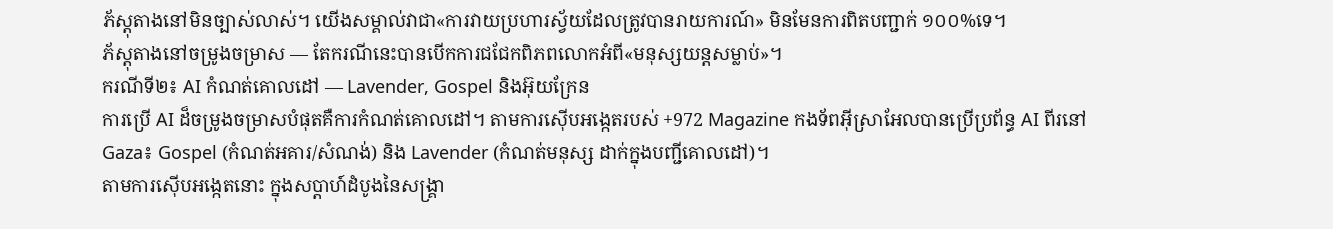ភ័ស្តុតាងនៅមិនច្បាស់លាស់។ យើងសម្គាល់វាជា«ការវាយប្រហារស្វ័យដែលត្រូវបានរាយការណ៍» មិនមែនការពិតបញ្ជាក់ ១០០%ទេ។
ភ័ស្តុតាងនៅចម្រូងចម្រាស — តែករណីនេះបានបើកការជជែកពិភពលោកអំពី«មនុស្សយន្តសម្លាប់»។
ករណីទី២៖ AI កំណត់គោលដៅ — Lavender, Gospel និងអ៊ុយក្រែន
ការប្រើ AI ដ៏ចម្រូងចម្រាសបំផុតគឺការកំណត់គោលដៅ។ តាមការស៊ើបអង្កេតរបស់ +972 Magazine កងទ័ពអ៊ីស្រាអែលបានប្រើប្រព័ន្ធ AI ពីរនៅ Gaza៖ Gospel (កំណត់អគារ/សំណង់) និង Lavender (កំណត់មនុស្ស ដាក់ក្នុងបញ្ជីគោលដៅ)។
តាមការស៊ើបអង្កេតនោះ ក្នុងសប្ដាហ៍ដំបូងនៃសង្គ្រា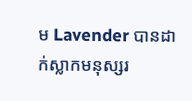ម Lavender បានដាក់ស្លាកមនុស្សរ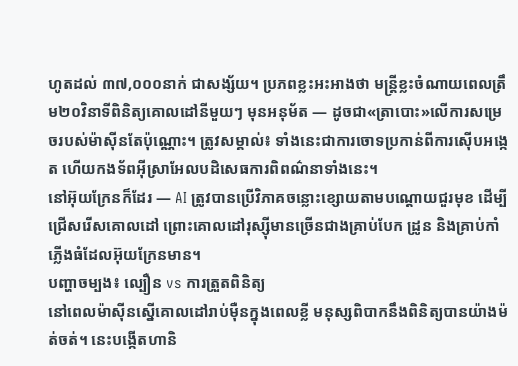ហូតដល់ ៣៧,០០០នាក់ ជាសង្ស័យ។ ប្រភពខ្លះអះអាងថា មន្ត្រីខ្លះចំណាយពេលត្រឹម២០វិនាទីពិនិត្យគោលដៅនីមួយៗ មុនអនុម័ត — ដូចជា«ត្រាបោះ»លើការសម្រេចរបស់ម៉ាស៊ីនតែប៉ុណ្ណោះ។ ត្រូវសម្គាល់៖ ទាំងនេះជាការចោទប្រកាន់ពីការស៊ើបអង្កេត ហើយកងទ័ពអ៊ីស្រាអែលបដិសេធការពិពណ៌នាទាំងនេះ។
នៅអ៊ុយក្រែនក៏ដែរ — AI ត្រូវបានប្រើវិភាគចន្លោះខ្សោយតាមបណ្ដោយជួរមុខ ដើម្បីជ្រើសរើសគោលដៅ ព្រោះគោលដៅរុស្ស៊ីមានច្រើនជាងគ្រាប់បែក ដ្រូន និងគ្រាប់កាំភ្លើងធំដែលអ៊ុយក្រែនមាន។
បញ្ហាចម្បង៖ ល្បឿន vs ការត្រួតពិនិត្យ
នៅពេលម៉ាស៊ីនស្នើគោលដៅរាប់ម៉ឺនក្នុងពេលខ្លី មនុស្សពិបាកនឹងពិនិត្យបានយ៉ាងម៉ត់ចត់។ នេះបង្កើតហានិ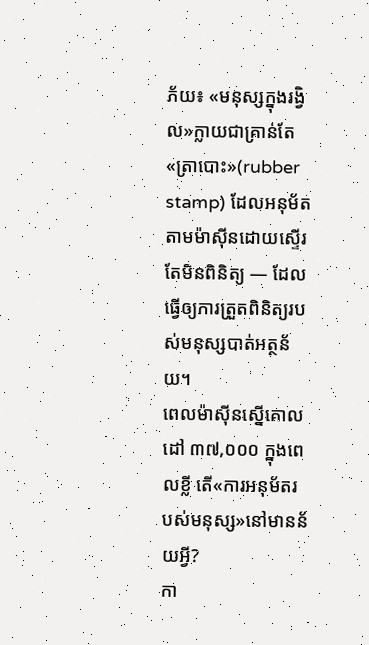ភ័យ៖ «មនុស្សក្នុងរង្វិល»ក្លាយជាគ្រាន់តែ«ត្រាបោះ»(rubber stamp) ដែលអនុម័តតាមម៉ាស៊ីនដោយស្ទើរតែមិនពិនិត្យ — ដែលធ្វើឲ្យការត្រួតពិនិត្យរបស់មនុស្សបាត់អត្ថន័យ។
ពេលម៉ាស៊ីនស្នើគោលដៅ ៣៧,០០០ ក្នុងពេលខ្លី តើ«ការអនុម័តរបស់មនុស្ស»នៅមានន័យអ្វី?
កា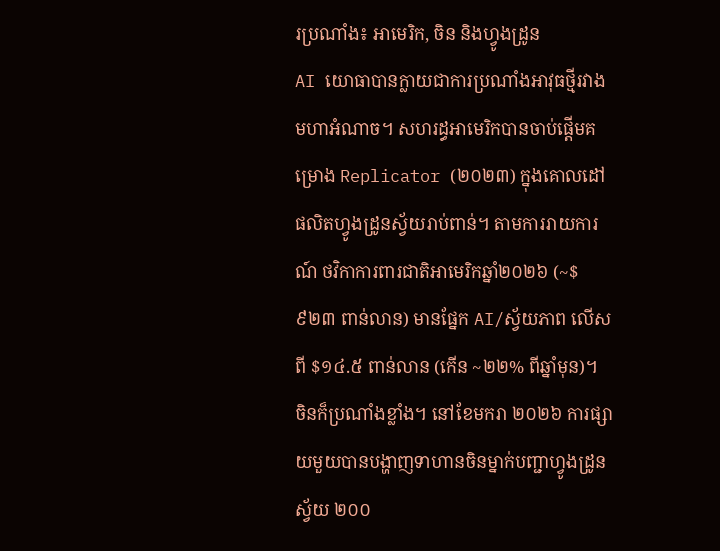រប្រណាំង៖ អាមេរិក, ចិន និងហ្វូងដ្រូន
AI យោធាបានក្លាយជាការប្រណាំងអាវុធថ្មីរវាងមហាអំណាច។ សហរដ្ធអាមេរិកបានចាប់ផ្ដើមគម្រោង Replicator (២០២៣) ក្នុងគោលដៅផលិតហ្វូងដ្រូនស្វ័យរាប់ពាន់។ តាមការរាយការណ៍ ថវិកាការពារជាតិអាមេរិកឆ្នាំ២០២៦ (~$៩២៣ ពាន់លាន) មានផ្នែក AI/ស្វ័យភាព លើសពី $១៤.៥ ពាន់លាន (កើន ~២២% ពីឆ្នាំមុន)។
ចិនក៏ប្រណាំងខ្លាំង។ នៅខែមករា ២០២៦ ការផ្សាយមួយបានបង្ហាញទាហានចិនម្នាក់បញ្ជាហ្វូងដ្រូនស្វ័យ ២០០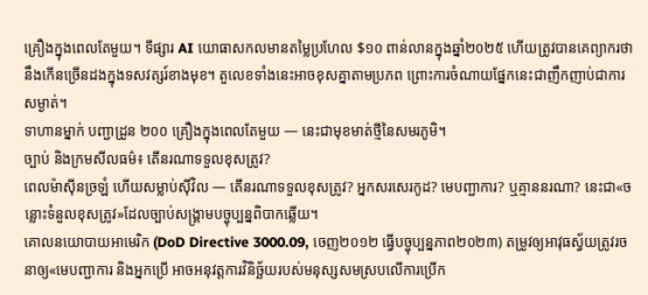គ្រឿងក្នុងពេលតែមួយ។ ទីផ្សារ AI យោធាសកលមានតម្លៃប្រហែល $១០ ពាន់លានក្នុងឆ្នាំ២០២៥ ហើយត្រូវបានគេព្យាករថានឹងកើនច្រើនដងក្នុងទសវត្សរ៍ខាងមុខ។ តួលេខទាំងនេះអាចខុសគ្នាតាមប្រភព ព្រោះការចំណាយផ្នែកនេះជាញឹកញាប់ជាការសម្ងាត់។
ទាហានម្នាក់ បញ្ជាដ្រូន ២០០ គ្រឿងក្នុងពេលតែមួយ — នេះជាមុខមាត់ថ្មីនៃសមរភូមិ។
ច្បាប់ និងក្រមសីលធម៌៖ តើនរណាទទួលខុសត្រូវ?
ពេលម៉ាស៊ីនច្រឡំ ហើយសម្លាប់ស៊ីវិល — តើនរណាទទួលខុសត្រូវ? អ្នកសរសេរកូដ? មេបញ្ជាការ? ឬគ្មាននរណា? នេះជា«ចន្លោះទំនួលខុសត្រូវ»ដែលច្បាប់សង្គ្រាមបច្ចុប្បន្នពិបាកឆ្លើយ។
គោលនយោបាយអាមេរិក (DoD Directive 3000.09, ចេញ២០១២ ធ្វើបច្ចុប្បន្នភាព២០២៣) តម្រូវឲ្យអាវុធស្វ័យត្រូវរចនាឲ្យ«មេបញ្ជាការ និងអ្នកប្រើ អាចអនុវត្តការវិនិច្ឆ័យរបស់មនុស្សសមស្របលើការប្រើក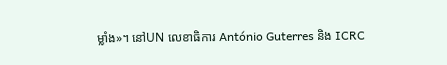ម្លាំង»។ នៅUN លេខាធិការ António Guterres និង ICRC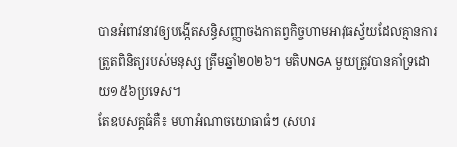បានអំពាវនាវឲ្យបង្កើតសន្ធិសញ្ញាចងកាតព្វកិច្ចហាមអាវុធស្វ័យដែលគ្មានការត្រួតពិនិត្យរបស់មនុស្ស ត្រឹមឆ្នាំ២០២៦។ មតិUNGA មួយត្រូវបានគាំទ្រដោយ១៥៦ប្រទេស។
តែឧបសគ្គធំគឺ៖ មហាអំណាចយោធាធំៗ (សហរ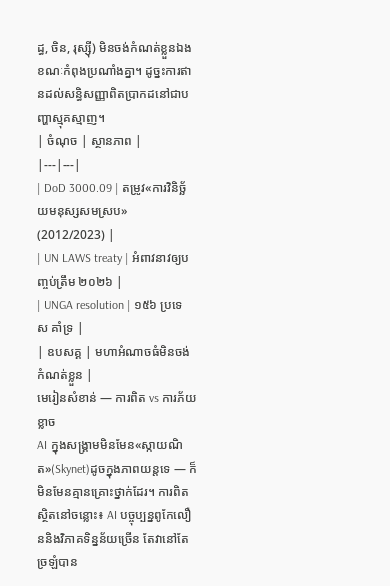ដ្ធ, ចិន, រុស្ស៊ី) មិនចង់កំណត់ខ្លួនឯង ខណៈកំពុងប្រណាំងគ្នា។ ដូច្នះការឥានដល់សន្ធិសញ្ញាពិតប្រាកដនៅជាបញ្ហាស្មុគស្មាញ។
| ចំណុច | ស្ថានភាព |
|---|---|
| DoD 3000.09 | តម្រូវ«ការវិនិច្ឆ័យមនុស្សសមស្រប» (2012/2023) |
| UN LAWS treaty | អំពាវនាវឲ្យបញ្ចប់ត្រឹម ២០២៦ |
| UNGA resolution | ១៥៦ ប្រទេស គាំទ្រ |
| ឧបសគ្គ | មហាអំណាចធំមិនចង់កំណត់ខ្លួន |
មេរៀនសំខាន់ — ការពិត vs ការភ័យខ្លាច
AI ក្នុងសង្គ្រាមមិនមែន«ស្កាយណិត»(Skynet)ដូចក្នុងភាពយន្តទេ — ក៏មិនមែនគ្មានគ្រោះថ្នាក់ដែរ។ ការពិតស្ថិតនៅចន្លោះ៖ AI បច្ចុប្បន្នពូកែលឿននិងវិភាគទិន្នន័យច្រើន តែវានៅតែច្រឡំបាន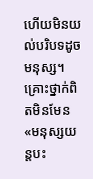ហើយមិនយល់បរិបទដូចមនុស្ស។ គ្រោះថ្នាក់ពិតមិនមែន«មនុស្សយន្តបះ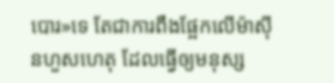បោរ»ទេ តែជាការពឹងផ្អែកលើម៉ាស៊ីនហួសហេតុ ដែលធ្វើឲ្យមនុស្ស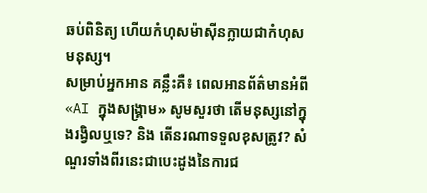ឆប់ពិនិត្យ ហើយកំហុសម៉ាស៊ីនក្លាយជាកំហុសមនុស្ស។
សម្រាប់អ្នកអាន គន្លឹះគឺ៖ ពេលអានព័ត៌មានអំពី«AI ក្នុងសង្គ្រាម» សូមសួរថា តើមនុស្សនៅក្នុងរង្វិលឬទេ? និង តើនរណាទទួលខុសត្រូវ? សំណួរទាំងពីរនេះជាបេះដូងនៃការជ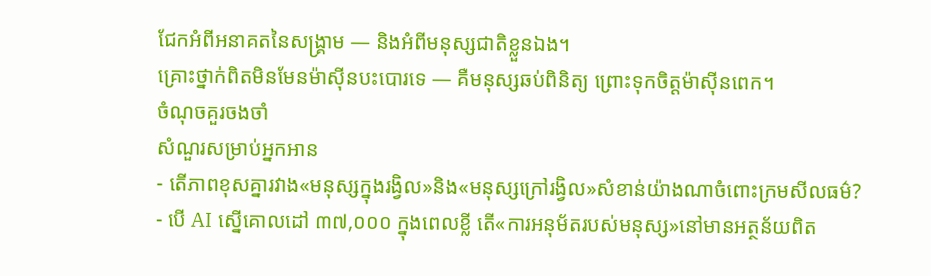ជែកអំពីអនាគតនៃសង្គ្រាម — និងអំពីមនុស្សជាតិខ្លួនឯង។
គ្រោះថ្នាក់ពិតមិនមែនម៉ាស៊ីនបះបោរទេ — គឺមនុស្សឆប់ពិនិត្យ ព្រោះទុកចិត្តម៉ាស៊ីនពេក។
ចំណុចគួរចងចាំ
សំណួរសម្រាប់អ្នកអាន
- តើភាពខុសគ្នារវាង«មនុស្សក្នុងរង្វិល»និង«មនុស្សក្រៅរង្វិល»សំខាន់យ៉ាងណាចំពោះក្រមសីលធម៌?
- បើ AI ស្នើគោលដៅ ៣៧,០០០ ក្នុងពេលខ្លី តើ«ការអនុម័តរបស់មនុស្ស»នៅមានអត្ថន័យពិត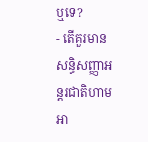ឬទេ?
- តើគួរមានសន្ធិសញ្ញាអន្តរជាតិហាមអា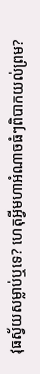វុធស្វ័យសម្លាប់ឬទេ? ហេតុអ្វីមហាអំណាចធំៗពិបាកយល់ព្រម?